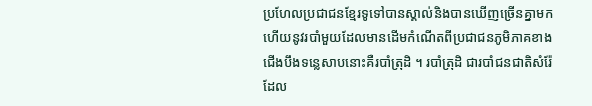ប្រហែលប្រជាជនខ្មែរទូទៅបានស្គាល់និងបានឃើញច្រើនគ្នាមកហើយនូវរបាំមួយដែលមានដើមកំណើតពីប្រជាជនភូមិភាគខាងជើងបឹងទន្លេសាបនោះគឺរបាំត្រុដិ ។ របាំត្រុដិ ជារបាំជនជាតិសំរ៉ែ ដែល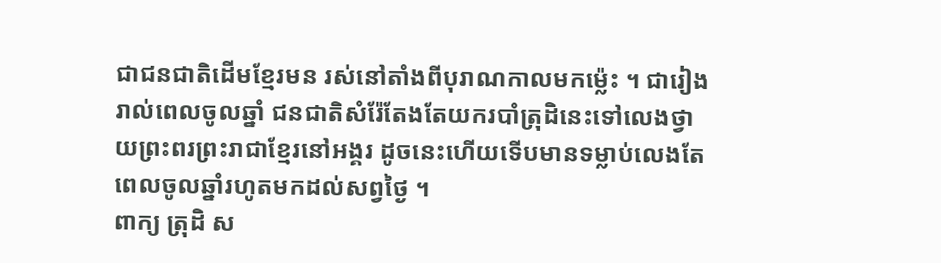ជាជនជាតិដើមខ្មែរមន រស់នៅតាំងពីបុរាណកាលមកម៉្លេះ ។ ជារៀងរាល់ពេលចូលឆ្នាំ ជនជាតិសំរ៉ែតែងតែយករបាំត្រុដិនេះទៅលេងថ្វាយព្រះពរព្រះរាជាខ្មែរនៅអង្គរ ដូចនេះហើយទើបមានទម្លាប់លេងតែពេលចូលឆ្នាំរហូតមកដល់សព្វថ្ងៃ ។
ពាក្យ ត្រុដិ ស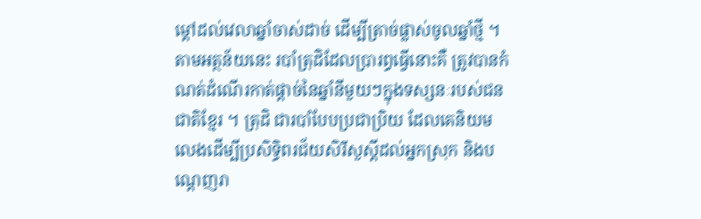ម្ដៅដល់វេលាឆ្នាំចាស់ដាច់ ដើម្បីត្រាច់ផ្លាស់ចូលឆ្នាំថ្មី ។ តាមអត្ថន័យនេះ របាំត្រុដិដែលប្រារព្ធធ្វើនោះគឺ ត្រូវបានកំណត់ដំណើរកាត់ផ្តាច់នៃឆ្នាំនីមួយៗក្នុងទស្សនៈរបស់ជនជាតិខ្មែរ ។ ត្រុដិ ជារបាំបែបប្រជាប្រិយ ដែលគេនិយមលេងដើម្បីប្រសិទ្ធិពរជ័យសិរីសួស្តីដល់អ្នកស្រុក និងបណ្ដេញរា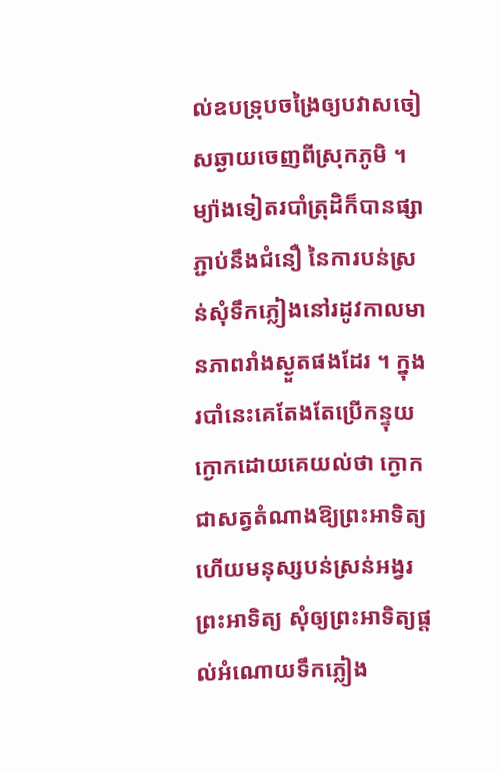ល់ឧបទ្រុបចង្រៃឲ្យបវាសចៀសឆ្ងាយចេញពីស្រុកភូមិ ។ ម្យ៉ាងទៀតរបាំត្រុដិក៏បានផ្សាភ្ជាប់នឹងជំនឿ នៃការបន់ស្រន់សុំទឹកភ្លៀងនៅរដូវកាលមានភាពរាំងស្ងួតផងដែរ ។ ក្នុងរបាំនេះគេតែងតែប្រើកន្ទុយក្ងោកដោយគេយល់ថា ក្ងោកជាសត្វតំណាងឱ្យព្រះអាទិត្យ ហើយមនុស្សបន់ស្រន់អង្វរព្រះអាទិត្យ សុំឲ្យព្រះអាទិត្យផ្តល់អំណោយទឹកភ្លៀង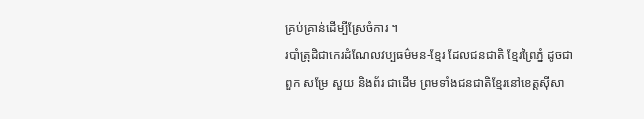គ្រប់គ្រាន់ដើម្បីស្រែចំការ ។
របាំត្រុដិជាកេរដំណែលវប្បធម៌មន-ខ្មែរ ដែលជនជាតិ ខ្មែរព្រៃភ្នំ ដូចជាពួក សម្រែ សួយ និងព័រ ជាដើម ព្រមទាំងជនជាតិខ្មែរនៅខេត្តស៊ីសា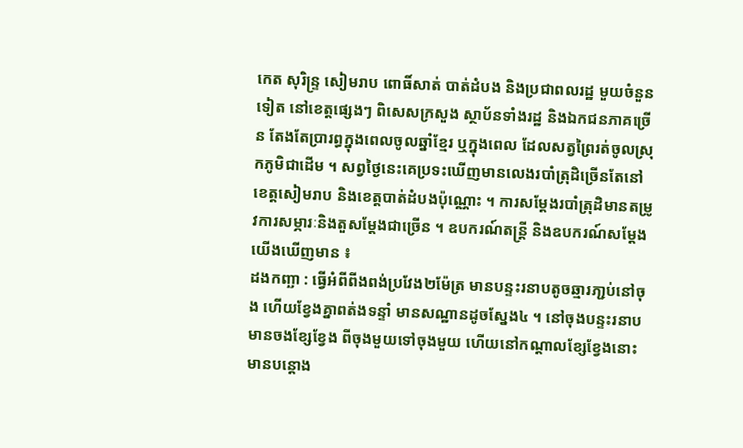កេត សុរិន្ទ្រ សៀមរាប ពោធិ៍សាត់ បាត់ដំបង និងប្រជាពលរដ្ឋ មួយចំនួនទៀត នៅខេត្តផ្សេងៗ ពិសេសក្រសួង ស្ថាប័នទាំងរដ្ឋ និងឯកជនភាគច្រើន តែងតែប្រារព្ធក្នុងពេលចូលឆ្នាំខ្មែរ ឬក្នុងពេល ដែលសត្វព្រៃរត់ចូលស្រុកភូមិជាដើម ។ សព្វថ្ងៃនេះគេប្រទះឃើញមានលេងរបាំត្រុដិច្រើនតែនៅខេត្តសៀមរាប និងខេត្តបាត់ដំបងប៉ុណ្ណោះ ។ ការសម្ដែងរបាំត្រុដិមានតម្រូវការសម្ភារៈនិងតួសម្ដែងជាច្រើន ។ ឧបករណ៍តន្រ្តី និងឧបករណ៍សម្ដែងយើងឃើញមាន ៖
ដងកញ្ឆា : ធ្វើអំពីពីងពង់ប្រវែង២ម៉ែត្រ មានបន្ទះរនាបតូចឆ្មារភា្ជប់នៅចុង ហើយខ្វែងគ្នាពត់ងទន្ទាំ មានសណ្ឋានដូចស្នែង៤ ។ នៅចុងបន្ទះរនាបមានចងខ្សែខ្វែង ពីចុងមួយទៅចុងមួយ ហើយនៅកណ្តាលខ្សែខ្វែងនោះមានបន្តោង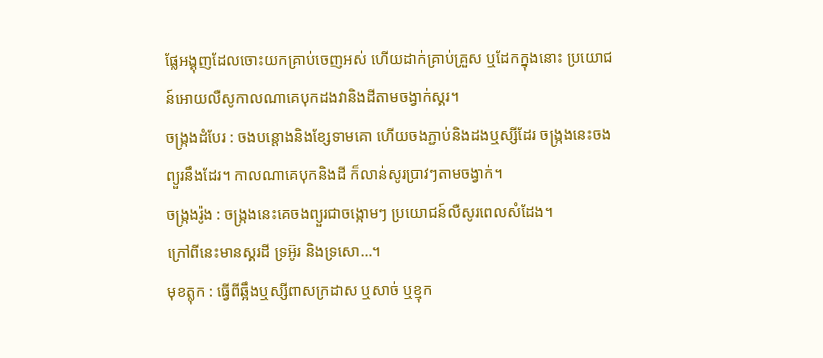ផ្លែអង្គុញដែលចោះយកគ្រាប់ចេញអស់ ហើយដាក់គ្រាប់គ្រួស ឬដែកក្នុងនោះ ប្រយោជន៍អោយលឺសូកាលណាគេបុកដងវានិងដីតាមចង្វាក់ស្គរ។
ចង្ក្រងដំបែរ : ចងបន្តោងនិងខ្សែទាមគោ ហើយចងភ្ជាប់និងដងឬស្សីដែរ ចង្រ្កងនេះចងព្យួរនឹងដែរ។ កាលណាគេបុកនិងដី ក៏លាន់សូរប្រាវៗតាមចង្វាក់។
ចង្ក្រងរ៉ូង : ចង្រ្កងនេះគេចងព្យួរជាចង្កោមៗ ប្រយោជន៍លឺសូរពេលសំដែង។
ក្រៅពីនេះមានស្គរដី ទ្រអ៊ូរ និងទ្រសោ…។
មុខត្លុក : ធ្វើពីឆ្អឹងឬស្សីពាសក្រដាស ឬសាច់ ឬខ្មុក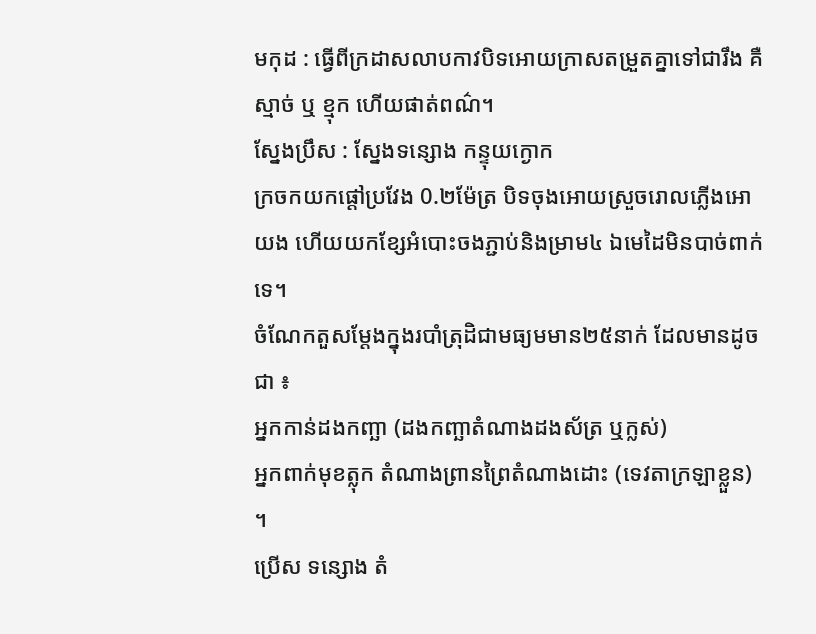មកុដ : ធ្វើពីក្រដាសលាបកាវបិទអោយក្រាសតម្រួតគ្នាទៅជារឹង គឺស្មាច់ ឬ ខ្មុក ហើយផាត់ពណ៌។
ស្នែងប្រឹស : ស្នែងទន្សោង កន្ទុយក្ងោក
ក្រចកយកផ្តៅប្រវែង 0.២ម៉ែត្រ បិទចុងអោយស្រួចរោលភ្លើងអោយង ហើយយកខ្សែអំបោះចងភ្ជាប់និងម្រាម៤ ឯមេដៃមិនបាច់ពាក់ទេ។
ចំណែកតួសម្ដែងក្នុងរបាំត្រុដិជាមធ្យមមាន២៥នាក់ ដែលមានដូចជា ៖
អ្នកកាន់ដងកញ្ឆា (ដងកញ្ឆាតំណាងដងស័ត្រ ឬក្លស់)
អ្នកពាក់មុខត្លុក តំណាងព្រានព្រៃតំណាងដោះ (ទេវតាក្រឡាខ្លួន) ។
ប្រើស ទន្សោង តំ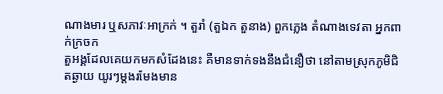ណាងមារ ឬសភាវៈអាក្រក់ ។ តួរាំ (តួឯក តួនាង) ពួកភ្លេង តំណាងទេវតា អ្នកពាក់ក្រចក
តួអង្គដែលគេយកមកសំដែងនេះ គឺមានទាក់ទងនឹងជំនឿថា នៅតាមស្រុកភូមិជិតឆ្ងាយ យូរៗម្តងរមែងមាន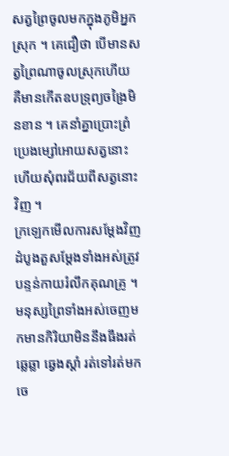សត្វព្រៃចូលមកក្នុងភូមិអ្នកស្រុក ។ គេជឿថា បើមានសត្វព្រៃណាចូលស្រុកហើយ គឺមានកើតឧបទ្រុព្យចង្រៃមិនខាន ។ គេនាំគ្នាប្រោះព្រំប្រេងម្សៅអោយសត្វនោះ ហើយសុំពរជ័យពីសត្វនោះវិញ ។
ក្រឡេកមើលការសម្ដែងវិញ ដំបូងតួសម្ដែងទាំងអស់ត្រូវបន្ទន់កាយរំលឹកគុណគ្រូ ។ មនុស្សព្រៃទាំងអស់ចេញមកមានកិរិយាមិននឹងធឹងរត់ឆ្លេឆ្លា ឆ្វេងស្តាំ រត់ទៅរត់មក ចេ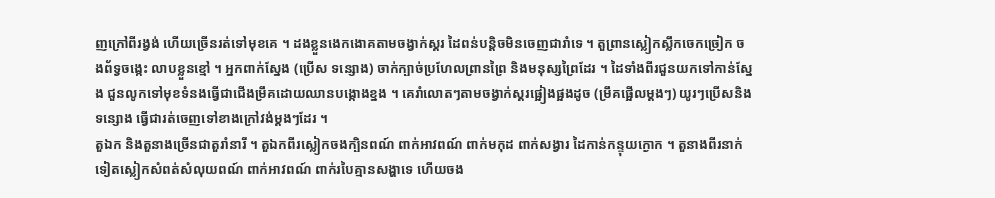ញក្រៅពីរង្វង់ ហើយច្រើនរត់ទៅមុខគេ ។ ដងខ្លួនងេកងោគតាមចង្វាក់ស្គរ ដៃពន់បន្តិចមិនចេញជារាំទេ ។ តួព្រានស្លៀកស្លឹកចេកច្រៀក ចងព័ទ្វចង្កេះ លាបខ្លួនខ្មៅ ។ អ្នកពាក់ស្នែង (ប្រើស ទន្សោង) ចាក់ក្បាច់ប្រហែលព្រានព្រៃ និងមនុស្សព្រៃដែរ ។ ដៃទាំងពីរជួនយកទៅកាន់ស្នែង ជួនលូកទៅមុខទំនងធ្វើជាជើងម្រឹគដោយឈានបង្កោងខ្នង ។ គេរាំលោតៗតាមចង្វាក់ស្គរផ្អៀងផ្អងដូច (ម្រឹគផ្អើលម្តងៗ) យូរៗប្រើសនិងទន្សោង ធ្វើជារត់ចេញទៅខាងក្រៅវង់ម្តងៗដែរ ។
តួឯក និងតួនាងច្រើនជាតួរាំនារី ។ តួឯកពីរស្លៀកចងក្បិនពណ៍ ពាក់អាវពណ៍ ពាក់មកុដ ពាក់សង្វារ ដៃកាន់កន្ទុយក្ងោក ។ តួនាងពីរនាក់ទៀតស្លៀកសំពត់សំលុយពណ៍ ពាក់អាវពណ៍ ពាក់របៃគ្មានសង្ហាទេ ហើយចង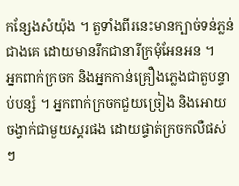កន្សែងសំយ៉ុង ។ តួទាំងពីរនេះមានក្បាច់ទន់ភ្លន់ជាងគេ ដោយមានរឹកជានារីក្រមុំអែនអន ។
អ្នកពាក់ក្រចក និងអ្នកកាន់គ្រឿងភ្លេងជាតួបន្ទាប់បន្សំ ។ អ្នកពាក់ក្រចកជួយច្រៀង និងអោយចង្វាក់ជាមួយស្គរផង ដោយផ្ទាត់ក្រចកលឺផស់ៗ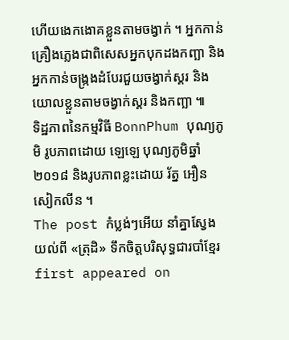ហើយងេកងោគខ្លួនតាមចង្វាក់ ។ អ្នកកាន់គ្រឿងភ្លេងជាពិសេសអ្នកបុកដងកញ្ឆា និងអ្នកកាន់ចង្ក្រងដំបែរជួយចង្វាក់ស្គរ និងយោលខ្លួនតាមចង្វាក់ស្គរ និងកញ្ឆា ៕
ទិដ្ឋភាពនៃកម្មវិធី BonnPhum បុណ្យភូមិ រូបភាពដោយ ឡេឡេ បុណ្យភូមិឆ្នាំ ២០១៨ និងរូបភាពខ្លះដោយ រ័ត្ន អឿនសៀកលីន ។
The post កំប្លង់ៗអើយ នាំគ្នាស្វែងយល់ពី «ត្រុដិ» ទឹកចិត្តបរិសុទ្ធជារបាំខ្មែរ first appeared on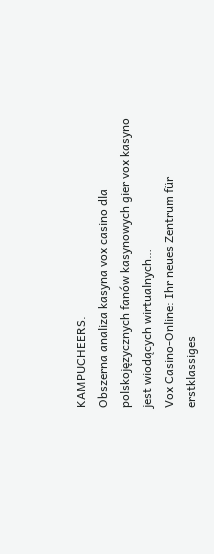KAMPUCHEERS.
Obszerna analiza kasyna vox casino dla polskojęzycznych fanów kasynowych gier vox kasyno jest wiodących wirtualnych…
Vox Casino-Online: Ihr neues Zentrum für erstklassiges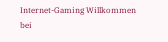Internet-Gaming Willkommen bei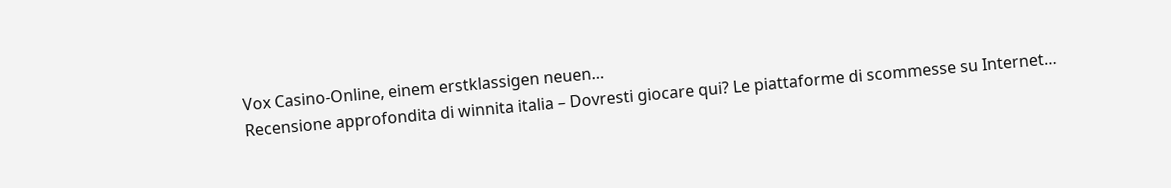Vox Casino-Online, einem erstklassigen neuen…
Recensione approfondita di winnita italia – Dovresti giocare qui? Le piattaforme di scommesse su Internet…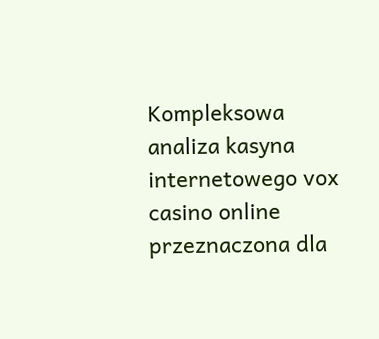Kompleksowa analiza kasyna internetowego vox casino online przeznaczona dla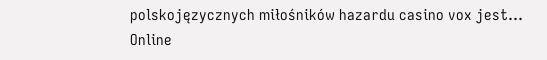polskojęzycznych miłośników hazardu casino vox jest…
Online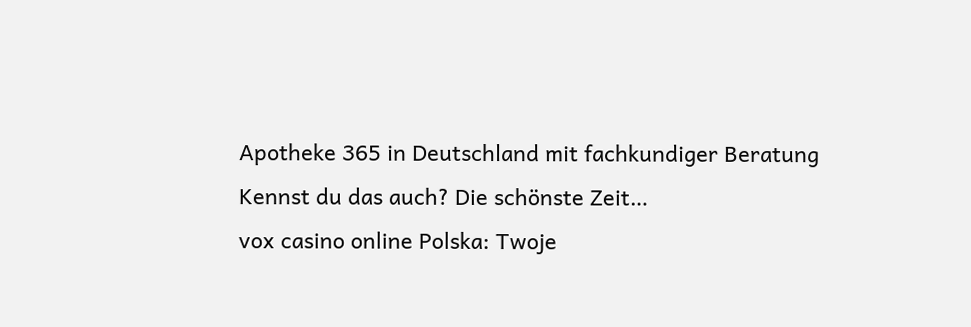Apotheke 365 in Deutschland mit fachkundiger Beratung Kennst du das auch? Die schönste Zeit…
vox casino online Polska: Twoje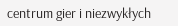centrum gier i niezwykłych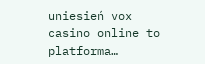uniesień vox casino online to platforma…